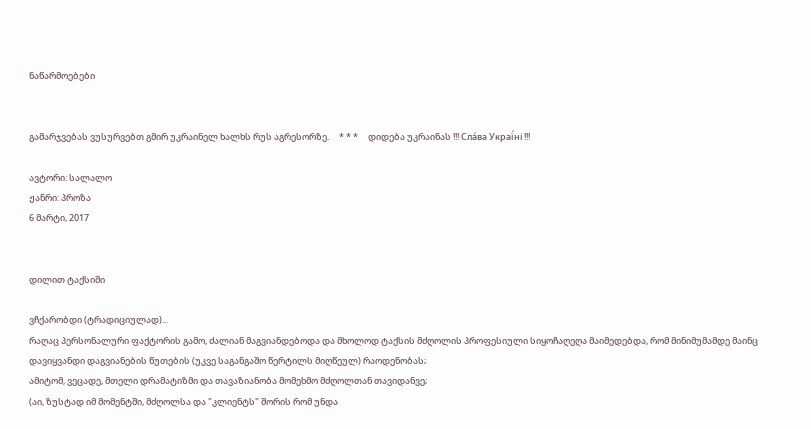ნაწარმოებები


გამარჯვებას ვუსურვებთ გმირ უკრაინელ ხალხს რუს აგრესორზე.     * * *     დიდება უკრაინას !!! Сла́ва Украї́ні !!!

ავტორი: სალალო
ჟანრი: პროზა
6 მარტი, 2017


დილით ტაქსიში

ვჩქარობდი (ტრადიციულად)...
რაღაც პერსონალური ფაქტორის გამო, ძალიან მაგვიანდებოდა და მხოლოდ ტაქსის მძღოლის პროფესიული სიყოჩაღეღა მაიმედებდა, რომ მინიმუმამდე მაინც დავიყვანდი დაგვიანების წუთების (უკვე საგანგაშო წერტილს მიღწეულ) რაოდენობას;
ამიტომ, ვეცადე, მთელი დრამატიზმი და თავაზიანობა მომეხმო მძღოლთან თავიდანვე;
(აი, ზუსტად იმ მომენტში, მძღოლსა და "კლიენტს" შორის რომ უნდა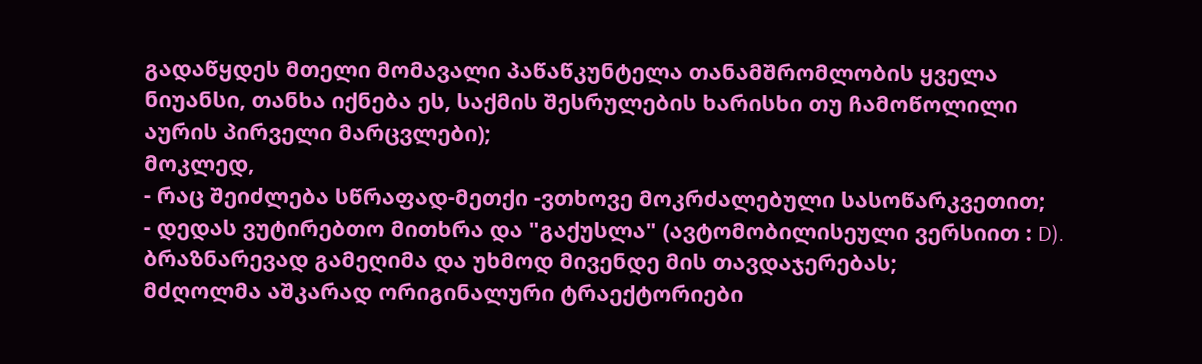გადაწყდეს მთელი მომავალი პაწაწკუნტელა თანამშრომლობის ყველა ნიუანსი, თანხა იქნება ეს, საქმის შესრულების ხარისხი თუ ჩამოწოლილი აურის პირველი მარცვლები);
მოკლედ,
- რაც შეიძლება სწრაფად-მეთქი -ვთხოვე მოკრძალებული სასოწარკვეთით;
- დედას ვუტირებთო მითხრა და "გაქუსლა" (ავტომობილისეული ვერსიით : D).
ბრაზნარევად გამეღიმა და უხმოდ მივენდე მის თავდაჯერებას;
მძღოლმა აშკარად ორიგინალური ტრაექტორიები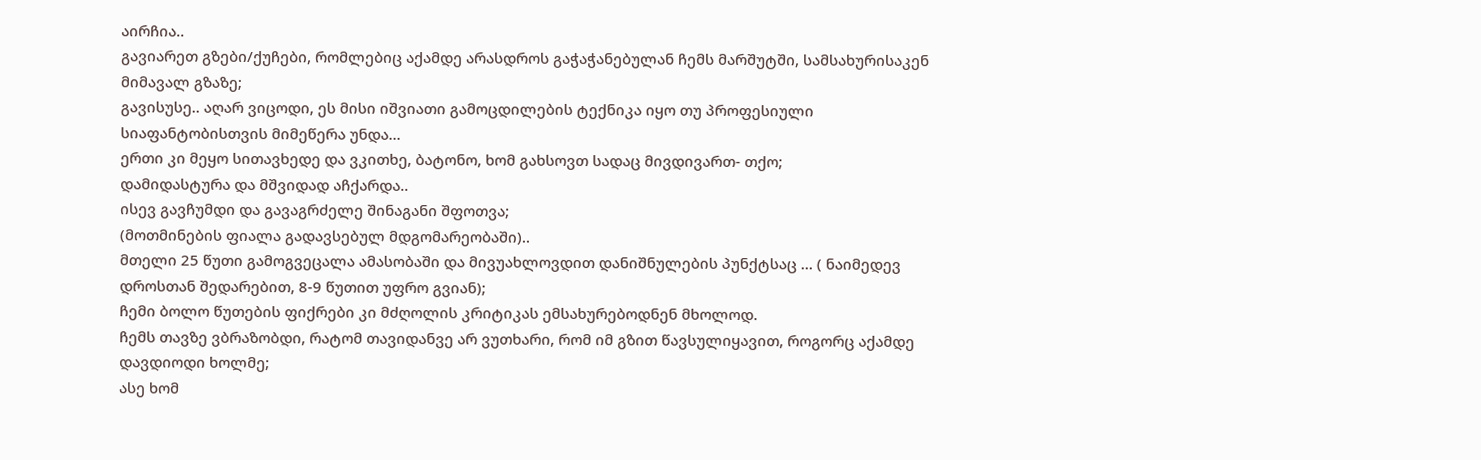აირჩია..
გავიარეთ გზები/ქუჩები, რომლებიც აქამდე არასდროს გაჭაჭანებულან ჩემს მარშუტში, სამსახურისაკენ მიმავალ გზაზე;
გავისუსე.. აღარ ვიცოდი, ეს მისი იშვიათი გამოცდილების ტექნიკა იყო თუ პროფესიული სიაფანტობისთვის მიმეწერა უნდა...
ერთი კი მეყო სითავხედე და ვკითხე, ბატონო, ხომ გახსოვთ სადაც მივდივართ- თქო;
დამიდასტურა და მშვიდად აჩქარდა..
ისევ გავჩუმდი და გავაგრძელე შინაგანი შფოთვა;
(მოთმინების ფიალა გადავსებულ მდგომარეობაში)..
მთელი 25 წუთი გამოგვეცალა ამასობაში და მივუახლოვდით დანიშნულების პუნქტსაც ... ( ნაიმედევ დროსთან შედარებით, 8-9 წუთით უფრო გვიან);
ჩემი ბოლო წუთების ფიქრები კი მძღოლის კრიტიკას ემსახურებოდნენ მხოლოდ.
ჩემს თავზე ვბრაზობდი, რატომ თავიდანვე არ ვუთხარი, რომ იმ გზით წავსულიყავით, როგორც აქამდე დავდიოდი ხოლმე;
ასე ხომ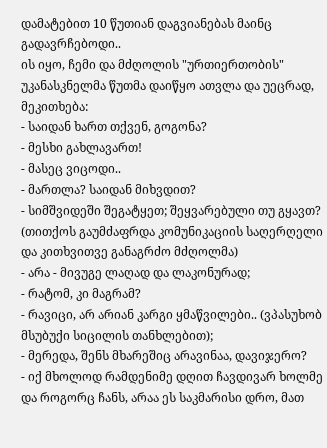დამატებით 10 წუთიან დაგვიანებას მაინც გადავრჩებოდი..
ის იყო, ჩემი და მძღოლის "ურთიერთობის" უკანასკნელმა წუთმა დაიწყო ათვლა და უეცრად, მეკითხება:
- საიდან ხართ თქვენ, გოგონა?
- მესხი გახლავართ!
- მასეც ვიცოდი..
- მართლა? საიდან მიხვდით?
- სიმშვიდეში შეგატყეთ; შეყვარებული თუ გყავთ? (თითქოს გაუმძაფრდა კომუნიკაციის საღერღელი და კითხვითვე განაგრძო მძღოლმა)
- არა - მივუგე ლაღად და ლაკონურად;
- რატომ, კი მაგრამ?
- რავიცი, არ არიან კარგი ყმაწვილები.. (ვპასუხობ მსუბუქი სიცილის თანხლებით);
- მერედა, შენს მხარეშიც არავინაა, დავიჯერო?
- იქ მხოლოდ რამდენიმე დღით ჩავდივარ ხოლმე და როგორც ჩანს, არაა ეს საკმარისი დრო, მათ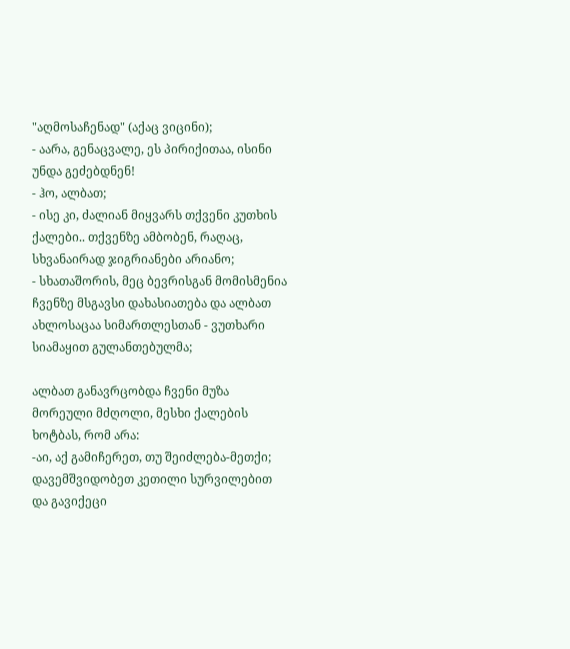"აღმოსაჩენად" (აქაც ვიცინი);
- აარა, გენაცვალე, ეს პირიქითაა, ისინი უნდა გეძებდნენ!
- ჰო, ალბათ;
- ისე კი, ძალიან მიყვარს თქვენი კუთხის ქალები.. თქვენზე ამბობენ, რაღაც, სხვანაირად ჯიგრიანები არიანო;
- სხათაშორის, მეც ბევრისგან მომისმენია ჩვენზე მსგავსი დახასიათება და ალბათ ახლოსაცაა სიმართლესთან - ვუთხარი სიამაყით გულანთებულმა;

ალბათ განავრცობდა ჩვენი მუზა მორეული მძღოლი, მესხი ქალების ხოტბას, რომ არა:
-აი, აქ გამიჩერეთ, თუ შეიძლება-მეთქი;
დავემშვიდობეთ კეთილი სურვილებით და გავიქეცი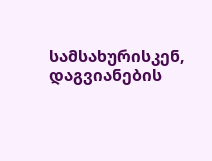სამსახურისკენ, დაგვიანების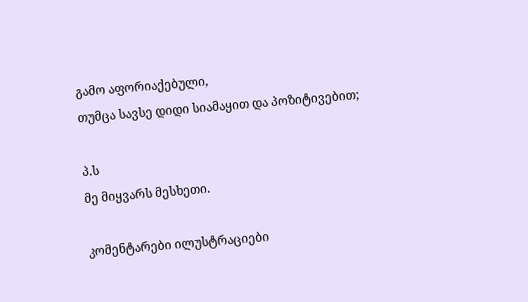გამო აფორიაქებული,
თუმცა სავსე დიდი სიამაყით და პოზიტივებით;

პ.ს
მე მიყვარს მესხეთი.

კომენტარები ილუსტრაციები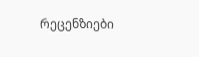რეცენზიები